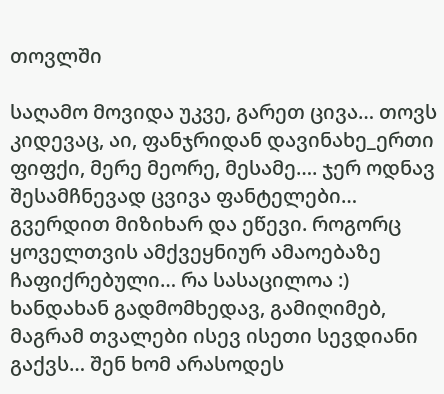თოვლში

საღამო მოვიდა უკვე, გარეთ ცივა… თოვს კიდევაც, აი, ფანჯრიდან დავინახე_ერთი ფიფქი, მერე მეორე, მესამე…. ჯერ ოდნავ შესამჩნევად ცვივა ფანტელები… გვერდით მიზიხარ და ეწევი. როგორც ყოველთვის ამქვეყნიურ ამაოებაზე ჩაფიქრებული… რა სასაცილოა :) ხანდახან გადმომხედავ, გამიღიმებ, მაგრამ თვალები ისევ ისეთი სევდიანი გაქვს… შენ ხომ არასოდეს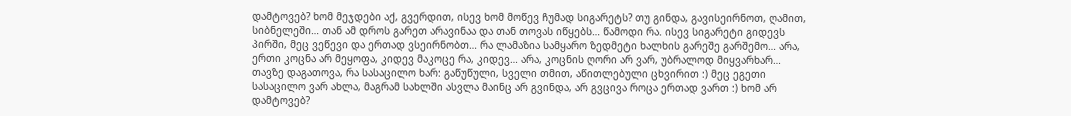დამტოვებ? ხომ მეჯდები აქ, გვერდით, ისევ ხომ მოწევ ჩუმად სიგარეტს? თუ გინდა, გავისეირნოთ, ღამით, სიბნელეში… თან ამ დროს გარეთ არავინაა და თან თოვას იწყებს… წამოდი რა. ისევ სიგარეტი გიდევს პირში, მეც ვეწევი და ერთად ვსეირნობთ… რა ლამაზია სამყარო ზედმეტი ხალხის გარეშე გარშემო… არა, ერთი კოცნა არ მეყოფა, კიდევ მაკოცე რა, კიდევ… არა, კოცნის ღორი არ ვარ, უბრალოდ მიყვარხარ… თავზე დაგათოვა, რა სასაცილო ხარ: გაწუწული, სველი თმით, აწითლებული ცხვირით :) მეც ეგეთი სასაცილო ვარ ახლა, მაგრამ სახლში ასვლა მაინც არ გვინდა, არ გვცივა როცა ერთად ვართ :) ხომ არ დამტოვებ?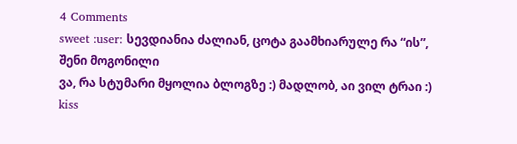4 Comments
sweet :user: სევდიანია ძალიან, ცოტა გაამხიარულე რა “ის”, შენი მოგონილი
ვა, რა სტუმარი მყოლია ბლოგზე :) მადლობ, აი ვილ ტრაი :) kiss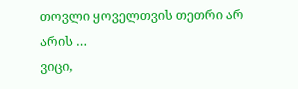თოვლი ყოველთვის თეთრი არ არის …
ვიცი,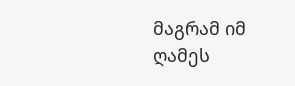მაგრამ იმ ღამეს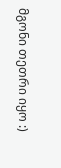მგონი თეთრი იყო :)